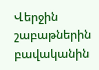Վերջին շաբաթներին բավականին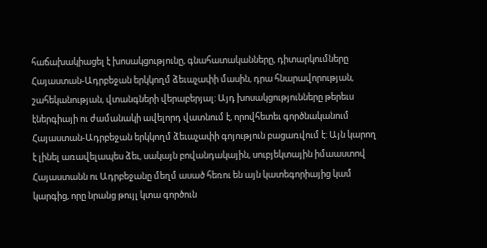հաճախակիացել է խոսակցությունը, գնահատականները, դիտարկումները Հայաստան-Ադրբեջան երկկողմ ձեւաչափի մասին, դրա հնարավորության, շահեկանության, վտանգների վերաբերյալ: Այդ խոսակցությունները թերեւս էներգիայի ու ժամանակի ավելորդ վատնում է, որովհետեւ գործնականում Հայաստան-Ադրբեջան երկկողմ ձեւաչափի գոյություն բացառվում է: Այն կարող է լինել առավելապես ձեւ, սակայն բովանդակային, սուբյեկտային իմաաստով Հայաստանն ու Ադրբեջանը մեղմ ասած հեռու են այն կատեգորիայից կամ կարգից, որը նրանց թույլ կտա գործուն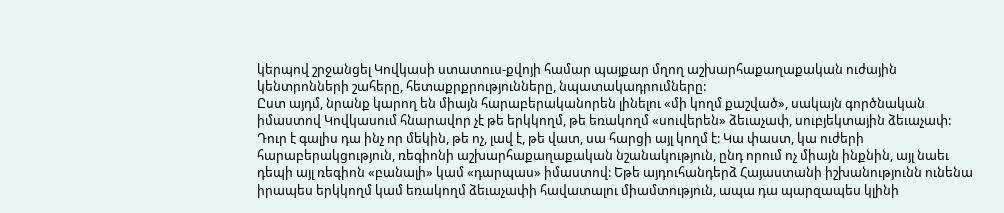կերպով շրջանցել Կովկասի ստատուս-քվոյի համար պայքար մղող աշխարհաքաղաքական ուժային կենտրոնների շահերը, հետաքրքրությունները, նպատակադրումները:
Ըստ այդմ, նրանք կարող են միայն հարաբերականորեն լինելու «մի կողմ քաշված», սակայն գործնական իմաստով Կովկասում հնարավոր չէ թե երկկողմ, թե եռակողմ «սուվերեն» ձեւաչափ, սուբյեկտային ձեւաչափ: Դուր է գալիս դա ինչ որ մեկին, թե ոչ, լավ է, թե վատ, սա հարցի այլ կողմ է: Կա փաստ, կա ուժերի հարաբերակցություն, ռեգիոնի աշխարհաքաղաքական նշանակություն, ընդ որում ոչ միայն ինքնին, այլ նաեւ դեպի այլ ռեգիոն «բանալի» կամ «դարպաս» իմաստով: Եթե այդուհանդերձ Հայաստանի իշխանությունն ունենա իրապես երկկողմ կամ եռակողմ ձեւաչափի հավատալու միամտություն, ապա դա պարզապես կլինի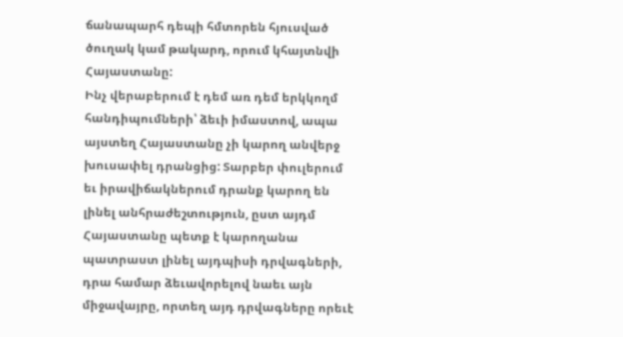ճանապարհ դեպի հմտորեն հյուսված ծուղակ կամ թակարդ, որում կհայտնվի Հայաստանը:
Ինչ վերաբերում է դեմ առ դեմ երկկողմ հանդիպումների՝ ձեւի իմաստով, ապա այստեղ Հայաստանը չի կարող անվերջ խուսափել դրանցից: Տարբեր փուլերում եւ իրավիճակներում դրանք կարող են լինել անհրաժեշտություն, ըստ այդմ Հայաստանը պետք է կարողանա պատրաստ լինել այդպիսի դրվագների, դրա համար ձեւավորելով նաեւ այն միջավայրը, որտեղ այդ դրվագները որեւէ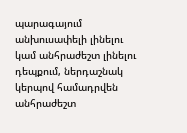պարագայում անխուսափելի լինելու կամ անհրաժեշտ լինելու դեպքում, ներդաշնակ կերպով համադրվեն անհրաժեշտ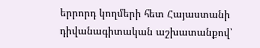երրորդ կողմերի հետ Հայաստանի դիվանագիտական աշխատանքով՝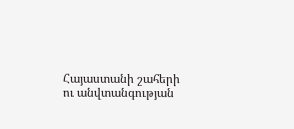Հայաստանի շահերի ու անվտանգության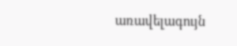առավելագույն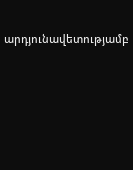արդյունավետությամբ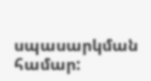սպասարկման համար: